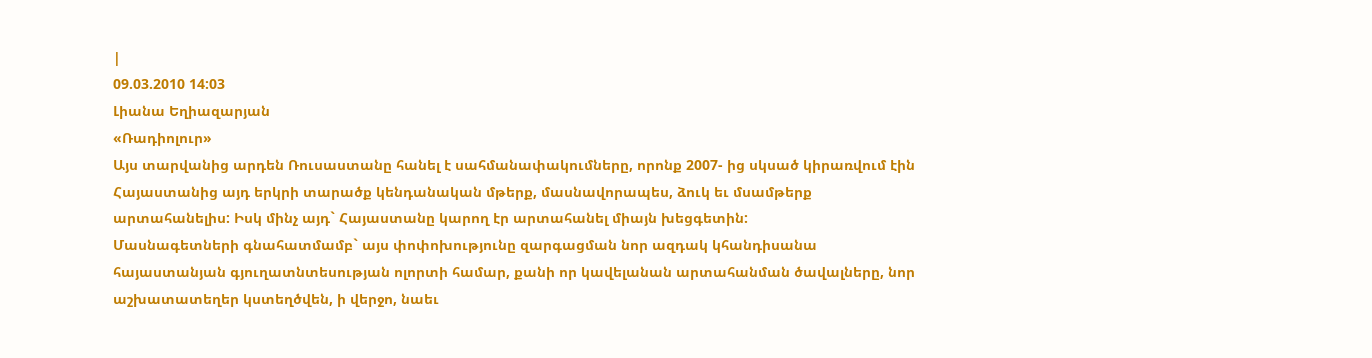|
09.03.2010 14:03
Լիանա Եղիազարյան
«Ռադիոլուր»
Այս տարվանից արդեն Ռուսաստանը հանել է սահմանափակումները, որոնք 2007- ից սկսած կիրառվում էին Հայաստանից այդ երկրի տարածք կենդանական մթերք, մասնավորապես, ձուկ եւ մսամթերք արտահանելիս: Իսկ մինչ այդ` Հայաստանը կարող էր արտահանել միայն խեցգետին:
Մասնագետների գնահատմամբ` այս փոփոխությունը զարգացման նոր ազդակ կհանդիսանա հայաստանյան գյուղատնտեսության ոլորտի համար, քանի որ կավելանան արտահանման ծավալները, նոր աշխատատեղեր կստեղծվեն, ի վերջո, նաեւ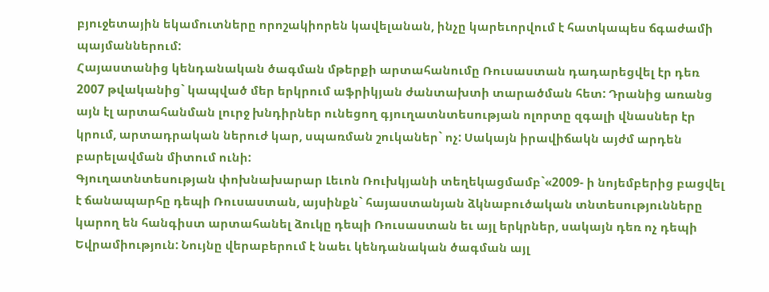բյուջետային եկամուտները որոշակիորեն կավելանան, ինչը կարեւորվում է հատկապես ճգաժամի պայմաններում:
Հայաստանից կենդանական ծագման մթերքի արտահանումը Ռուսաստան դադարեցվել էր դեռ 2007 թվականից` կապված մեր երկրում աֆրիկյան ժանտախտի տարածման հետ: Դրանից առանց այն էլ արտահանման լուրջ խնդիրներ ունեցող գյուղատնտեսության ոլորտը զգալի վնասներ էր կրում, արտադրական ներուժ կար, սպառման շուկաներ` ոչ: Սակայն իրավիճակն այժմ արդեն բարելավման միտում ունի:
Գյուղատնտեսության փոխնախարար Լեւոն Ռուխկյանի տեղեկացմամբ`«2009- ի նոյեմբերից բացվել է ճանապարհը դեպի Ռուսաստան, այսինքն` հայաստանյան ձկնաբուծական տնտեսությունները կարող են հանգիստ արտահանել ձուկը դեպի Ռուսաստան եւ այլ երկրներ, սակայն դեռ ոչ դեպի Եվրամիություն: Նույնը վերաբերում է նաեւ կենդանական ծագման այլ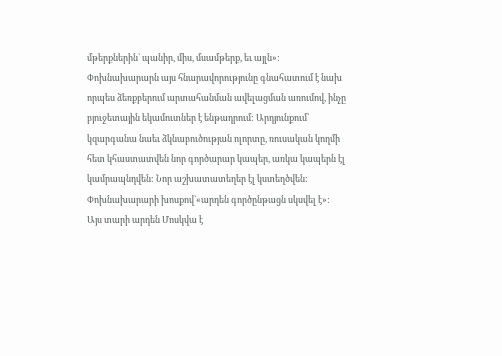մթերքներին` պանիր, միս, մսամթերք, եւ այլն»:
Փոխնախարարն այս հնարավորությունը գնահատում է նախ որպես ձեռքբերում արտահանման ավելացման առումով, ինչը բյուջետային եկամուտներ է ենթադրում: Արդյունքում՝ կզարգանա նաեւ ձկնաբուծության ոլորտը, ռուսական կողմի հետ կհաստատվեն նոր գործարար կապեր, առկա կապերն էլ կամրապնդվեն: Նոր աշխատատեղեր էլ կստեղծվեն: Փոխնախարարի խոսքով`«արդեն գործընթացն սկսվել է»:
Այս տարի արդեն Մոսկվա է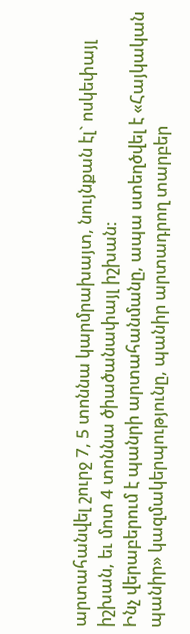արտահանվել շուրջ 7, 5 տոննա կարմրախայտ, նույնքան էլ` ոսկեփայլ իշխան, եւ մոտ 4 տոննա ծիածանափայլ իշխան:
Ինչ վերաբերում է պանրի արտահանմանը, ապա ստեղծվել է «Հայկական պանիր» կազմակերպությունը, պանիր արտադրող տարբեր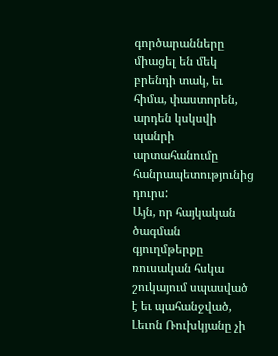գործարանները միացել են մեկ բրենդի տակ, եւ հիմա, փաստորեն, արդեն կսկսվի պանրի արտահանումը հանրապետությունից դուրս:
Այն, որ հայկական ծագման գյուղմթերքը ռուսական հսկա շուկայում սպասված է եւ պահանջված, Լեւոն Ռուխկյանը չի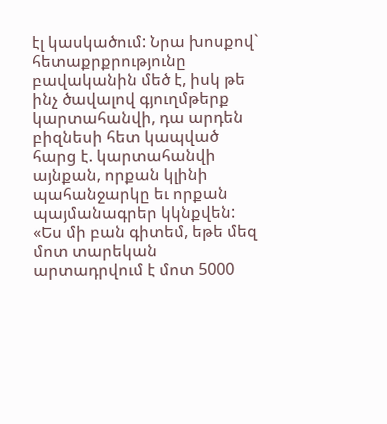էլ կասկածում: Նրա խոսքով` հետաքրքրությունը բավականին մեծ է, իսկ թե ինչ ծավալով գյուղմթերք կարտահանվի, դա արդեն բիզնեսի հետ կապված հարց է. կարտահանվի այնքան, որքան կլինի պահանջարկը եւ որքան պայմանագրեր կկնքվեն:
«Ես մի բան գիտեմ, եթե մեզ մոտ տարեկան արտադրվում է մոտ 5000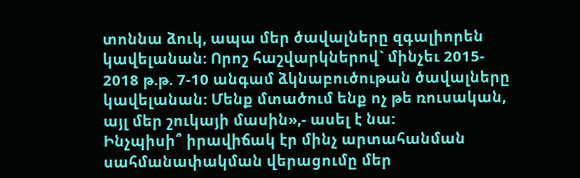տոննա ձուկ, ապա մեր ծավալները զգալիորեն կավելանան: Որոշ հաշվարկներով` մինչեւ 2015- 2018 թ.թ. 7-10 անգամ ձկնաբուծութան ծավալները կավելանան: Մենք մտածում ենք ոչ թե ռուսական, այլ մեր շուկայի մասին»,- ասել է նա:
Ինչպիսի՞ իրավիճակ էր մինչ արտահանման սահմանափակման վերացումը մեր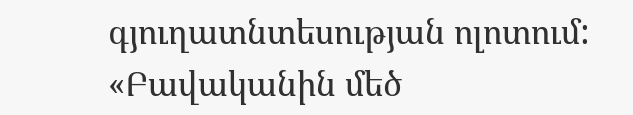գյուղատնտեսության ոլոտում:
«Բավականին մեծ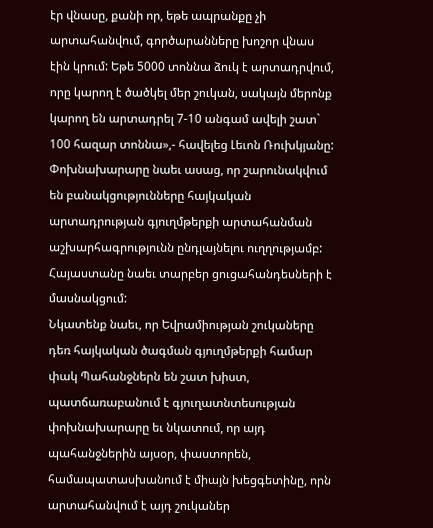էր վնասը, քանի որ, եթե ապրանքը չի արտահանվում, գործարանները խոշոր վնաս էին կրում: Եթե 5000 տոննա ձուկ է արտադրվում, որը կարող է ծածկել մեր շուկան, սակայն մերոնք կարող են արտադրել 7-10 անգամ ավելի շատ` 100 հազար տոննա»,- հավելեց Լեւոն Ռուխկյանը:
Փոխնախարարը նաեւ ասաց, որ շարունակվում են բանակցությունները հայկական արտադրության գյուղմթերքի արտահանման աշխարհագրությունն ընդլայնելու ուղղությամբ: Հայաստանը նաեւ տարբեր ցուցահանդեսների է մասնակցում:
Նկատենք նաեւ, որ Եվրամիության շուկաները դեռ հայկական ծագման գյուղմթերքի համար փակ Պահանջներն են շատ խիստ, պատճառաբանում է գյուղատնտեսության փոխնախարարը եւ նկատում, որ այդ պահանջներին այսօր, փաստորեն, համապատասխանում է միայն խեցգետինը, որն արտահանվում է այդ շուկաներ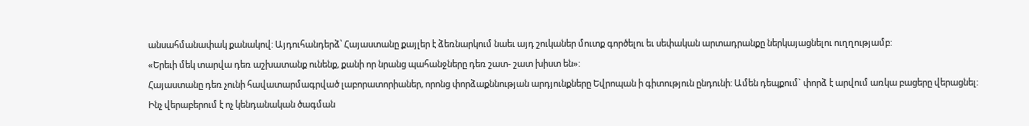անսահմանափակ քանակով: Այդուհանդերձ՝ Հայաստանը քայլեր է ձեռնարկում նաեւ այդ շուկաներ մուտք գործելու եւ սեփական արտադրանքը ներկայացնելու ուղղությամբ:
«Երեւի մեկ տարվա դեռ աշխատանք ունենք, քանի որ նրանց պահանջները դեռ շատ- շատ խիստ են»:
Հայաստանը դեռ չունի հավատարմագրված լաբորատորիաներ, որոնց փորձաքննության արդյունքները Եվրոպան ի գիտություն ընդունի: Ամեն դեպքում` փորձ է արվում առկա բացերը վերացնել:
Ինչ վերաբերում է ոչ կենդանական ծագման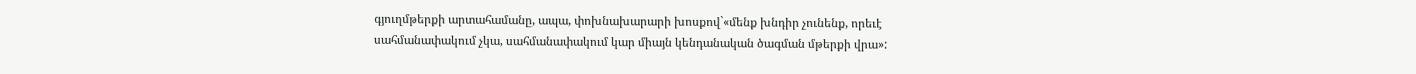գյուղմթերքի արտահամանը, ապա, փոխնախարարի խոսքով`«մենք խնդիր չունենք, որեւէ սահմանափակում չկա, սահմանափակում կար միայն կենդանական ծագման մթերքի վրա»: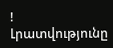!
Լրատվությունը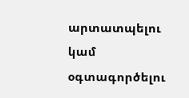արտատպելու կամ օգտագործելու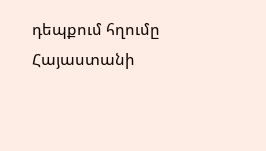դեպքում հղումը Հայաստանի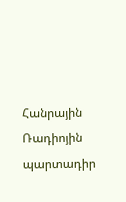Հանրային Ռադիոյին պարտադիր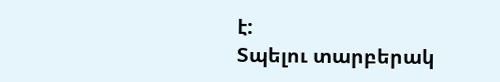է:
Տպելու տարբերակ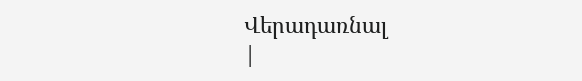Վերադառնալ
|